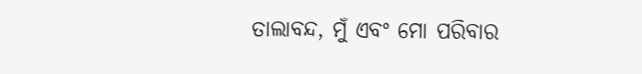ତାଲାବନ୍ଦ, ମୁଁ ଏବଂ ମୋ ପରିବାର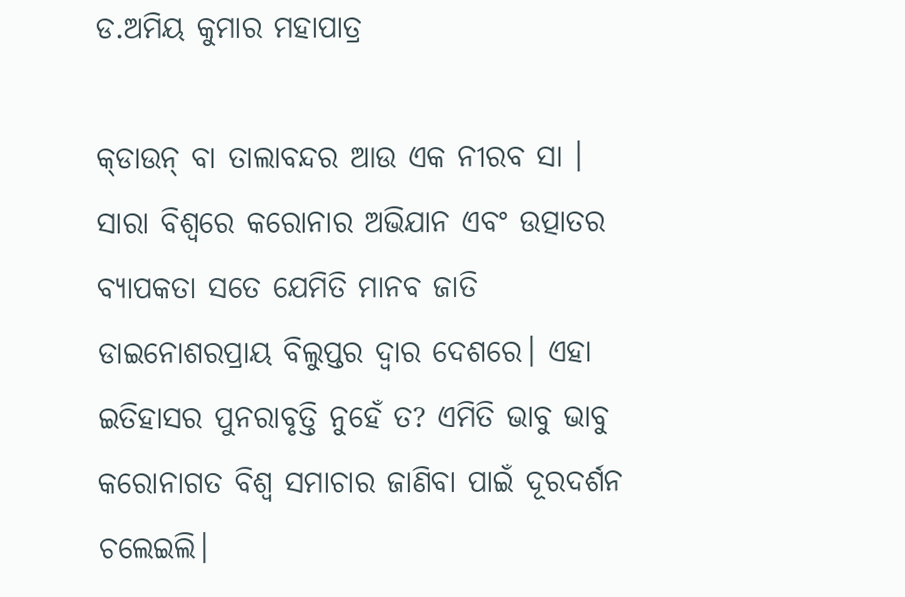ଡ.ଅମିୟ କୁମାର ମହାପାତ୍ର

କ୍‌ଡାଉନ୍‌ ବା ତାଲାବନ୍ଦର ଆଉ ଏକ ନୀରବ ସା । ସାରା ବିଶ୍ବରେ କରୋନାର ଅଭିଯାନ ଏବଂ ଉତ୍ପାତର ବ୍ୟାପକତା ସତେ ଯେମିତି ମାନବ ଜାତି ଡାଇନୋଶରପ୍ରାୟ ବିଲୁପ୍ତର ଦ୍ୱାର ଦେଶରେ। ଏହା ଇତିହାସର ପୁନରାବୃତ୍ତି ନୁହେଁ ତ? ଏମିତି ଭାବୁ ଭାବୁ କରୋନାଗତ ବିଶ୍ୱ ସମାଚାର ଜାଣିବା ପାଇଁ ଦୂରଦର୍ଶନ ଚଲେଇଲି।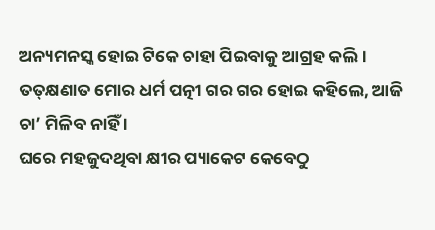ଅନ୍ୟମନସ୍କ ହୋଇ ଟିକେ ଚାହା ପିଇବାକୁ ଆଗ୍ରହ କଲି। ତତ୍‌କ୍ଷଣାତ ମୋର ଧର୍ମ ପତ୍ନୀ ଗର ଗର ହୋଇ କହିଲେ, ଆଜି ଚା’ ମିଳିବ ନାହିଁ ।
ଘରେ ମହଜୁଦଥିବା କ୍ଷୀର ପ୍ୟାକେଟ କେବେଠୁ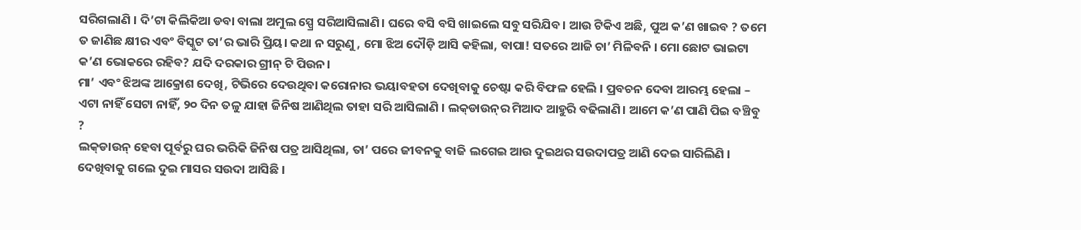ସରିଗଲାଣି । ଦି’ଟା କିଲିକିଆ ଡବା ବାଲା ଅମୁଲ ସ୍ପ୍ରେ ସରିଆସିଲାଣି। ଘରେ ବସି ବସି ଖାଇଲେ ସବୁ ସରିଯିବ। ଆଉ ଟିକିଏ ଅଛି, ପୁଅ କ’ଣ ଖାଇବ ? ତମେ ତ ଜାଣିଛ କ୍ଷୀର ଏବଂ ବିସ୍କୁଟ ତା’ର ଭାରି ପ୍ରିୟ। କଥା ନ ସରୁଣୁ, ମୋ ଝିଅ ଦୌଡ଼ି ଆସି କହିଲା, ବାପା! ସତରେ ଆଜି ଚା’ ମିଳିବନି । ମୋ ଛୋଟ ଭାଇଟା କ’ଣ ଭୋକରେ ରହିବ? ଯଦି ଦରକାର ଗ୍ରୀନ୍‌ ଟି ପିଉନ।
ମା’ ଏବଂ ଝିଅଙ୍କ ଆକ୍ରୋଶ ଦେଖି, ଟିଭିରେ ଦେଉଥିବା କରୋନାର ଭୟାବହତା ଦେଖିବାକୁ ଚେଷ୍ଟା କରି ବିଫଳ ହେଲି । ପ୍ରବଚନ ଦେବା ଆରମ୍ଭ ହେଲା – ଏଟା ନାହିଁ ସେଟା ନାହିଁ, ୨୦ ଦିନ ତଳୁ ଯାହା ଜିନିଷ ଆଣିଥିଲ ତାହା ସରି ଆସିଲାଣି । ଲକ୍‌ଡାଉନ୍‌ର ମିଆଦ ଆହୁରି ବଢିଲାଣି। ଆମେ କ’ଣ ପାଣି ପିଇ ବଞ୍ଚିବୁ ?
ଲକ୍‌ଡାଉନ୍‌ ହେବା ପୂର୍ବରୁ ଘର ଭରିକି ଜିନିଷ ପତ୍ର ଆସିଥିଲା, ତା’ ପରେ ଜୀବନକୁ ବାଜି ଲଗେଇ ଆଉ ଦୁଇଥର ସଉଦାପତ୍ର ଆଣି ଦେଇ ସାରିଲିଣି । ଦେଖିବାକୁ ଗଲେ ଦୁଇ ମାସର ସଉଦା ଆସିଛି ।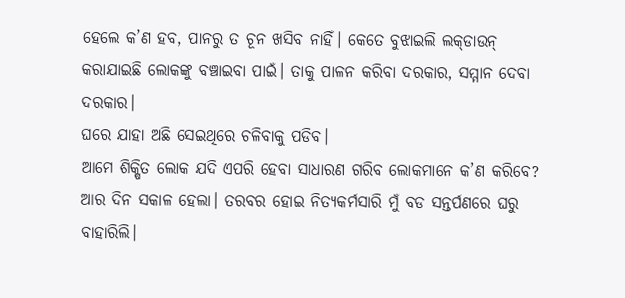ହେଲେ କ’ଣ ହବ, ପାନରୁ ତ ଚୂନ ଖସିବ ନାହିଁ। କେତେ ବୁଝାଇଲି ଲକ୍‌ଡାଉନ୍‌ କରାଯାଇଛି ଲୋକଙ୍କୁ ବଞ୍ଚାଇବା ପାଇଁ। ତାକୁ ପାଳନ କରିବା ଦରକାର, ସମ୍ମାନ ଦେବା ଦରକାର।
ଘରେ ଯାହା ଅଛି ସେଇଥିରେ ଚଳିବାକୁ ପଡିବ।
ଆମେ ଶିକ୍ଷିତ ଲୋକ ଯଦି ଏପରି ହେବା ସାଧାରଣ ଗରିବ ଲୋକମାନେ କ’ଣ କରିବେ?
ଆର ଦିନ ସକାଳ ହେଲା। ତରବର ହୋଇ ନିତ୍ୟକର୍ମସାରି ମୁଁ ବଡ ସନ୍ତର୍ପଣରେ ଘରୁ ବାହାରିଲି।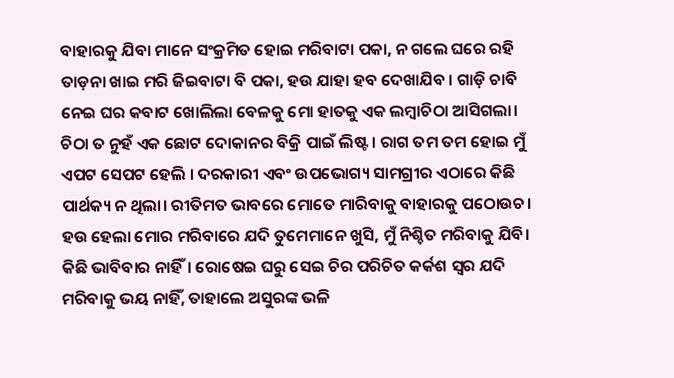ବାହାରକୁ ଯିବା ମାନେ ସଂକ୍ରମିତ ହୋଇ ମରିବାଟା ପକା, ନ ଗଲେ ଘରେ ରହି ତାଡ଼ନା ଖାଇ ମରି ଜିଇବାଟା ବି ପକା, ହଉ ଯାହା ହବ ଦେଖାଯିବ । ଗାଡ଼ି ଚାବି ନେଇ ଘର କବାଟ ଖୋଲିଲା ବେଳକୁ ମୋ ହାତକୁ ଏକ ଲମ୍ବାଚିଠା ଆସିଗଲା। ଚିଠା ତ ନୁହଁ ଏକ ଛୋଟ ଦୋକାନର ବିକ୍ରି ପାଇଁ ଲିଷ୍ଟ । ରାଗ ତମ ତମ ହୋଇ ମୁଁ ଏପଟ ସେପଟ ହେଲି । ଦରକାରୀ ଏବଂ ଉପଭୋଗ୍ୟ ସାମଗ୍ରୀର ଏଠାରେ କିଛି ପାର୍ଥକ୍ୟ ନ ଥିଲା। ରୀତିମତ ଭାବରେ ମୋତେ ମାରିବାକୁ ବାହାରକୁ ପଠୋଉଚ। ହଉ ହେଲା ମୋର ମରିବାରେ ଯଦି ତୁମେମାନେ ଖୁସି, ମୁଁ ନିଶ୍ଚିତ ମରିବାକୁ ଯିବି। କିଛି ଭାବିବାର ନାହିଁ। ରୋଷେଇ ଘରୁ ସେଇ ଚିର ପରିଚିତ କର୍କଶ ସ୍ବର ଯଦି ମରିବାକୁ ଭୟ ନାହିଁ, ତାହାଲେ ଅସୁରଙ୍କ ଭଳି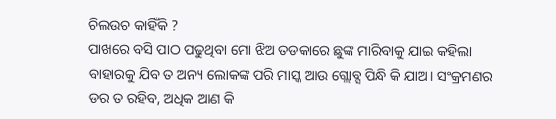ଚିଲଉଚ କାହିଁକି ?
ପାଖରେ ବସି ପାଠ ପଢୁଥିବା ମୋ ଝିଅ ତଡକାରେ ଛୁଙ୍କ ମାରିବାକୁ ଯାଇ କହିଲା ବାହାରକୁ ଯିବ ତ ଅନ୍ୟ ଲୋକଙ୍କ ପରି ମାସ୍କ ଆଉ ଗ୍ଲୋବ୍ସ ପିନ୍ଧି କି ଯାଅ। ସଂକ୍ରମଣର ଡର ତ ରହିବ, ଅଧିକ ଆଣ କି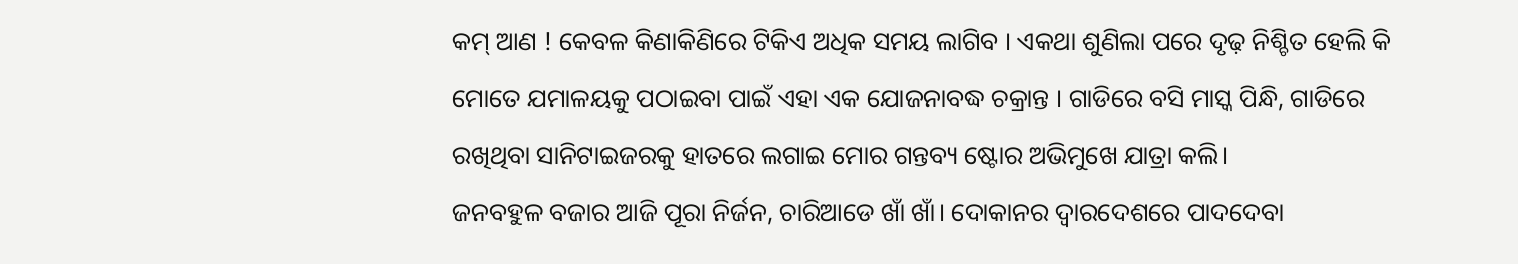କମ୍‌ ଆଣ ! କେବଳ କିଣାକିଣିରେ ଟିକିଏ ଅଧିକ ସମୟ ଲାଗିବ । ଏକଥା ଶୁଣିଲା ପରେ ଦୃଢ଼ ନିଶ୍ଚିତ ହେଲି କି ମୋତେ ଯମାଳୟକୁ ପଠାଇବା ପାଇଁ ଏହା ଏକ ଯୋଜନାବଦ୍ଧ ଚକ୍ରାନ୍ତ । ଗାଡିରେ ବସି ମାସ୍କ ପିନ୍ଧି, ଗାଡିରେ ରଖିଥିବା ସାନିଟାଇଜରକୁ ହାତରେ ଲଗାଇ ମୋର ଗନ୍ତବ୍ୟ ଷ୍ଟୋର ଅଭିମୁଖେ ଯାତ୍ରା କଲି।
ଜନବହୁଳ ବଜାର ଆଜି ପୂରା ନିର୍ଜନ, ଚାରିଆଡେ ଖାଁ ଖାଁ। ଦୋକାନର ଦ୍ୱାରଦେଶରେ ପାଦଦେବା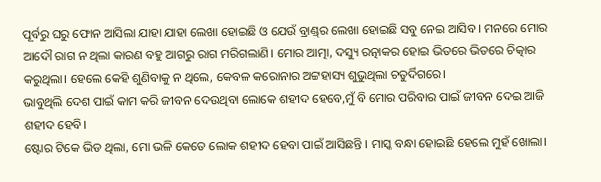ପୂର୍ବରୁ ଘରୁ ଫୋନ ଆସିଲା ଯାହା ଯାହା ଲେଖା ହୋଇଛି ଓ ଯେଉଁ ବ୍ରାଣ୍ଡ୍‌ର ଲେଖା ହୋଇଛି ସବୁ ନେଇ ଆସିବ । ମନରେ ମୋର ଆଦୌ ରାଗ ନ ଥିଲା କାରଣ ବହୁ ଆଗରୁ ରାଗ ମରିଗଲାଣି। ମୋର ଆତ୍ମା, ଦସ୍ୟୁ ରତ୍ନାକର ହୋଇ ଭିତରେ ଭିତରେ ଚିତ୍କାର କରୁଥିଲା। ହେଲେ କେହି ଶୁଣିବାକୁ ନ ଥିଲେ, କେବଳ କରୋନାର ଅଟ୍ଟହାସ୍ୟ ଶୁଭୁଥିଲା ଚତୁର୍ଦିଗରେ।
ଭାବୁଥିଲି ଦେଶ ପାଇଁ କାମ କରି ଜୀବନ ଦେଉଥିବା ଲୋକେ ଶହୀଦ ହେବେ,ମୁଁ ବି ମୋର ପରିବାର ପାଇଁ ଜୀବନ ଦେଇ ଆଜି ଶହୀଦ ହେବି।
ଷ୍ଟୋର ଟିକେ ଭିଡ ଥିଲା, ମୋ ଭଳି କେତେ ଲୋକ ଶହୀଦ ହେବା ପାଇଁ ଆସିଛନ୍ତି । ମାସ୍କ ବନ୍ଧା ହୋଇଛି ହେଲେ ମୁହଁ ଖୋଲା।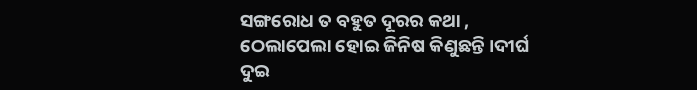ସଙ୍ଗରୋଧ ତ ବହୁତ ଦୂରର କଥା , ଠେଲାପେଲା ହୋଇ ଜିନିଷ କିଣୁଛନ୍ତି ।ଦୀର୍ଘ ଦୁଇ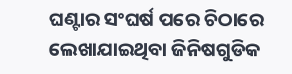ଘଣ୍ଟାର ସଂଘର୍ଷ ପରେ ଚିଠାରେ ଲେଖାଯାଇଥିବା ଜିନିଷଗୁଡିକ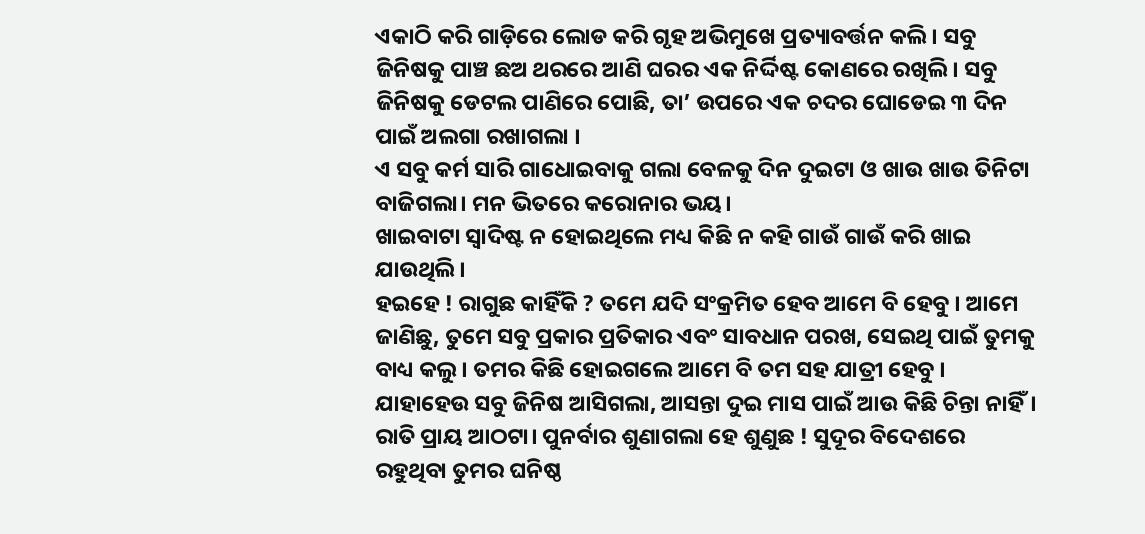ଏକାଠି କରି ଗାଡ଼ିରେ ଲୋଡ କରି ଗୃହ ଅଭିମୁଖେ ପ୍ରତ୍ୟାବର୍ତ୍ତନ କଲି। ସବୁ ଜିନିଷକୁ ପାଞ୍ଚ ଛଅ ଥରରେ ଆଣି ଘରର ଏକ ନିର୍ଦ୍ଦିଷ୍ଟ କୋଣରେ ରଖିଲି। ସବୁ ଜିନିଷକୁ ଡେଟଲ ପାଣିରେ ପୋଛି, ତା’ ଉପରେ ଏକ ଚଦର ଘୋଡେଇ ୩ ଦିନ ପାଇଁ ଅଲଗା ରଖାଗଲା ।
ଏ ସବୁ କର୍ମ ସାରି ଗାଧୋଇବାକୁ ଗଲା ବେଳକୁ ଦିନ ଦୁଇଟା ଓ ଖାଉ ଖାଉ ତିନିଟା ବାଜିଗଲା। ମନ ଭିତରେ କରୋନାର ଭୟ।
ଖାଇବାଟା ସ୍ବାଦିଷ୍ଟ ନ ହୋଇଥିଲେ ମଧ୍ୟ କିଛି ନ କହି ଗାଉଁ ଗାଉଁ କରି ଖାଇ ଯାଉଥିଲି।
ହଇହେ ! ରାଗୁଛ କାହିଁକି ? ତମେ ଯଦି ସଂକ୍ରମିତ ହେବ ଆମେ ବି ହେବୁ । ଆମେ ଜାଣିଛୁ, ତୁମେ ସବୁ ପ୍ରକାର ପ୍ରତିକାର ଏବଂ ସାବଧାନ ପରଖ, ସେଇଥି ପାଇଁ ତୁମକୁ ବାଧ୍ୟ କଲୁ। ତମର କିଛି ହୋଇଗଲେ ଆମେ ବି ତମ ସହ ଯାତ୍ରୀ ହେବୁ । ଯାହାହେଉ ସବୁ ଜିନିଷ ଆସିଗଲା, ଆସନ୍ତା ଦୁଇ ମାସ ପାଇଁ ଆଉ କିଛି ଚିନ୍ତା ନାହିଁ।
ରାତି ପ୍ରାୟ ଆଠଟା। ପୁନର୍ବାର ଶୁଣାଗଲା ହେ ଶୁଣୁଛ ! ସୁଦୂର ବିଦେଶରେ ରହୁଥିବା ତୁମର ଘନିଷ୍ଠ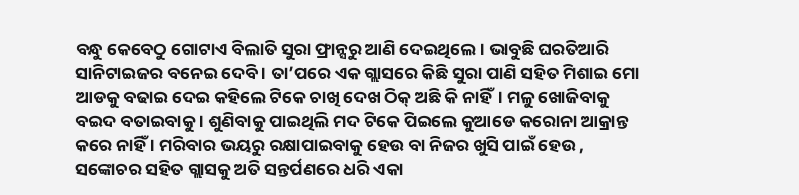ବନ୍ଧୁ କେବେଠୁ ଗୋଟାଏ ବିଲାତି ସୁରା ଫ୍ରାନ୍ସରୁ ଆଣି ଦେଇଥିଲେ। ଭାବୁଛି ଘରତିଆରି ସାନିଟାଇଜର ବନେଇ ଦେବି । ତା’ପରେ ଏକ ଗ୍ଲାସରେ କିଛି ସୁରା ପାଣି ସହିତ ମିଶାଇ ମୋ ଆଡକୁ ବଢାଇ ଦେଇ କହିଲେ ଟିକେ ଚାଖି ଦେଖ ଠିକ୍‌ ଅଛି କି ନାହିଁ। ମଳୁ ଖୋଜିବାକୁ ବଇଦ ବତାଇବାକୁ । ଶୁଣିବାକୁ ପାଇଥିଲି ମଦ ଟିକେ ପିଇଲେ କୁଆଡେ କରୋନା ଆକ୍ରାନ୍ତ କରେ ନାହିଁ । ମରିବାର ଭୟରୁ ରକ୍ଷାପାଇବାକୁ ହେଉ ବା ନିଜର ଖୁସି ପାଇଁ ହେଉ , ସଙ୍କୋଚର ସହିତ ଗ୍ଲାସକୁ ଅତି ସନ୍ତର୍ପଣରେ ଧରି ଏକା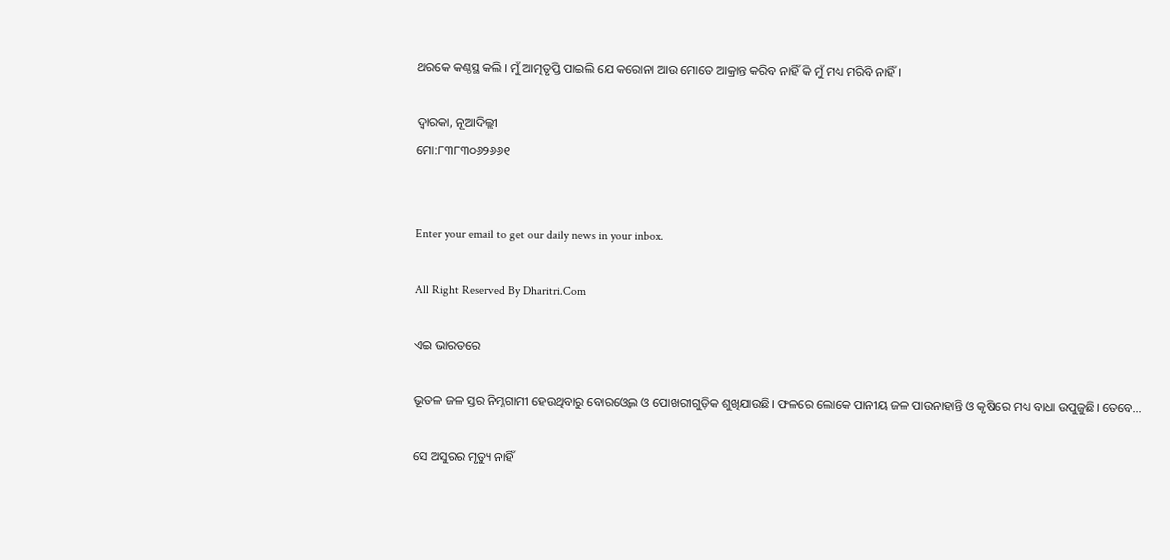ଥରକେ କଣ୍ଠସ୍ଥ କଲି । ମୁଁ ଆତ୍ମତୃପ୍ତି ପାଇଲି ଯେ କରୋନା ଆଉ ମୋତେ ଆକ୍ରାନ୍ତ କରିବ ନାହିଁ କି ମୁଁ ମଧ୍ୟ ମରିବି ନାହିଁ ।

ଦ୍ୱାରକା, ନୂଆଦିଲ୍ଲୀ
ମୋ:୮୩୮୩୦୬୨୬୬୧


Enter your email to get our daily news in your inbox.

All Right Reserved By Dharitri.Com

ଏଇ ଭାରତରେ

ଭୂତଳ ଜଳ ସ୍ତର ନିମ୍ନଗାମୀ ହେଉଥିବାରୁ ବୋରଓ୍ବେଲ ଓ ପୋଖରୀଗୁଡ଼ିକ ଶୁଖିଯାଉଛି। ଫଳରେ ଲୋକେ ପାନୀୟ ଜଳ ପାଉନାହାନ୍ତି ଓ କୃଷିରେ ମଧ୍ୟ ବାଧା ଉପୁଜୁଛି। ତେବେ…

ସେ ଅସୁରର ମୃତ୍ୟୁ ନାହିଁ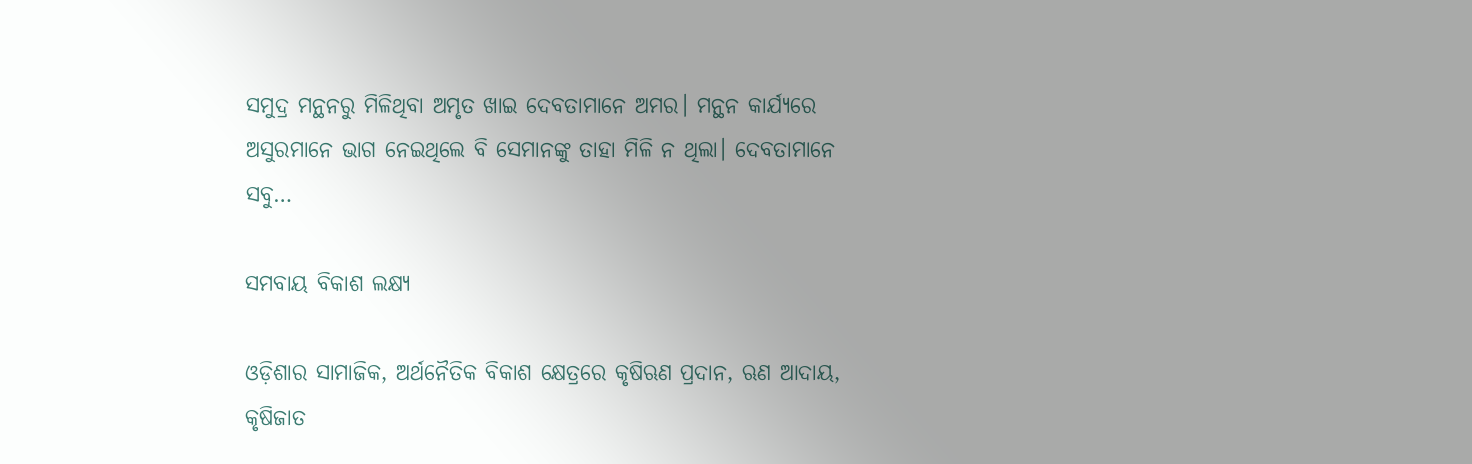ସମୁଦ୍ର ମନ୍ଥନରୁ ମିଳିଥିବା ଅମୃତ ଖାଇ ଦେବତାମାନେ ଅମର। ମନ୍ଥନ କାର୍ଯ୍ୟରେ ଅସୁରମାନେ ଭାଗ ନେଇଥିଲେ ବି ସେମାନଙ୍କୁ ତାହା ମିଳି ନ ଥିଲା। ଦେବତାମାନେ ସବୁ…

ସମବାୟ ବିକାଶ ଲକ୍ଷ୍ୟ

ଓଡ଼ିଶାର ସାମାଜିକ, ଅର୍ଥନୈତିକ ବିକାଶ କ୍ଷେତ୍ରରେ କୃଷିଋଣ ପ୍ରଦାନ, ଋଣ ଆଦାୟ, କୃଷିଜାତ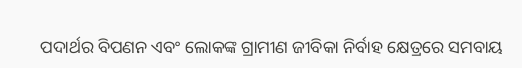ପଦାର୍ଥର ବିପଣନ ଏବଂ ଲୋକଙ୍କ ଗ୍ରାମୀଣ ଜୀବିକା ନିର୍ବାହ କ୍ଷେତ୍ରରେ ସମବାୟ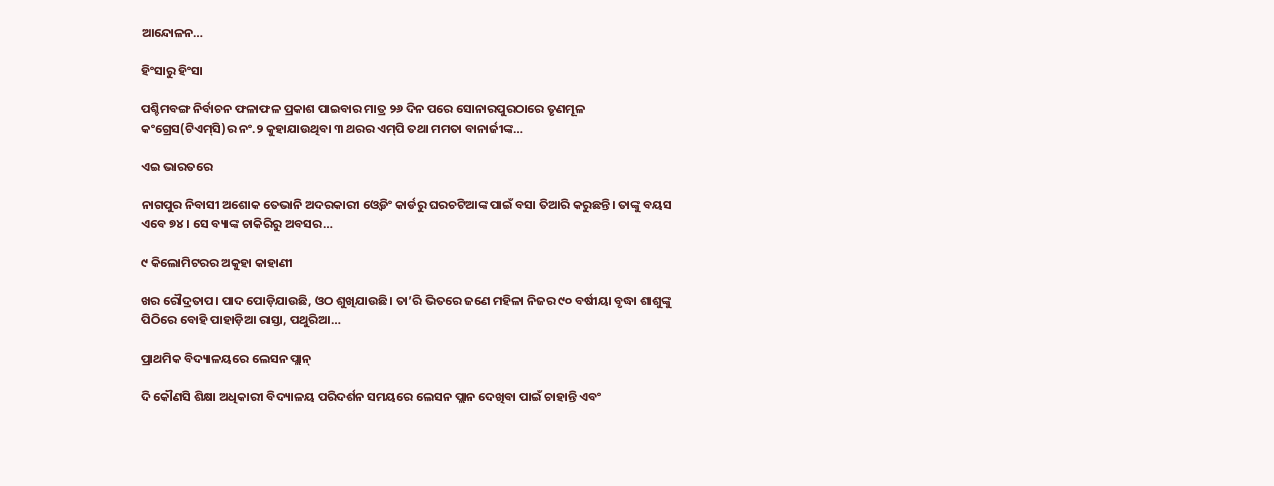ଆନ୍ଦୋଳନ…

ହିଂସାରୁ ହିଂସା

ପଶ୍ଚିମବଙ୍ଗ ନିର୍ବାଚନ ଫଳାଫଳ ପ୍ରକାଶ ପାଇବାର ମାତ୍ର ୨୬ ଦିନ ପରେ ସୋନାରପୁରଠାରେ ତୃଣମୂଳ କଂଗ୍ରେସ(ଟିଏମ୍‌ସି)ର ନଂ.୨ କୁହାଯାଉଥିବା ୩ ଥରର ଏମ୍‌ପି ତଥା ମମତା ବାନାର୍ଜୀଙ୍କ…

ଏଇ ଭାରତରେ

ନାଗପୁର ନିବାସୀ ଅଶୋକ ତେଭାନି ଅଦରକାରୀ ଓ୍ବେଡିଂ କାର୍ଡରୁ ଘରଚଟିଆଙ୍କ ପାଇଁ ବସା ତିଆରି କରୁଛନ୍ତି। ତାଙ୍କୁ ବୟସ ଏବେ ୭୪। ସେ ବ୍ୟାଙ୍କ ଚାକିରିରୁ ଅବସର…

୯ କିଲୋମିଟରର ଅକୁହା କାହାଣୀ

ଖର ରୌଦ୍ରତାପ। ପାଦ ପୋଡ଼ିଯାଉଛି, ଓଠ ଶୁଖିଯାଉଛି। ତା’ରି ଭିତରେ ଜଣେ ମହିଳା ନିଜର ୯୦ ବର୍ଷୀୟା ବୃଦ୍ଧା ଶାଶୁଙ୍କୁ ପିଠିରେ ବୋହି ପାହାଡ଼ିଆ ରାସ୍ତା, ପଥୁରିଆ…

ପ୍ରାଥମିକ ବିଦ୍ୟାଳୟରେ ଲେସନ ପ୍ଲାନ୍‌

ଦି କୌଣସି ଶିକ୍ଷା ଅଧିକାରୀ ବିଦ୍ୟାଳୟ ପରିଦର୍ଶନ ସମୟରେ ଲେସନ ପ୍ଲାନ ଦେଖିବା ପାଇଁ ଚାହାନ୍ତି ଏବଂ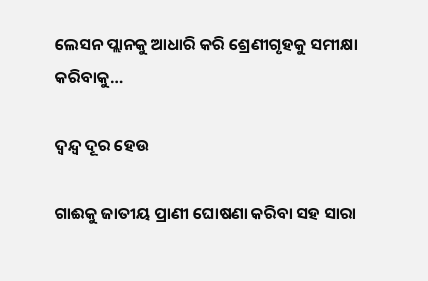ଲେସନ ପ୍ଲାନକୁ ଆଧାରି କରି ଶ୍ରେଣୀଗୃହକୁ ସମୀକ୍ଷା କରିବାକୁ…

ଦ୍ୱନ୍ଦ୍ୱ ଦୂର ହେଉ

ଗାଈକୁ ଜାତୀୟ ପ୍ରାଣୀ ଘୋଷଣା କରିବା ସହ ସାରା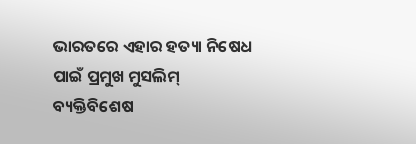ଭାରତରେ ଏହାର ହତ୍ୟା ନିଷେଧ ପାଇଁ ପ୍ରମୁଖ ମୁସଲିମ୍‌ ବ୍ୟକ୍ତିବିଶେଷ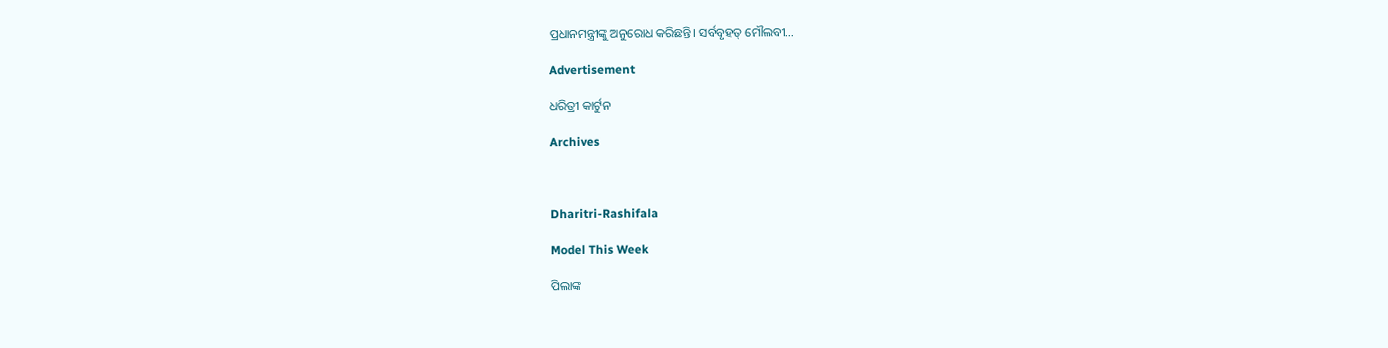ପ୍ରଧାନମନ୍ତ୍ରୀଙ୍କୁ ଅନୁରୋଧ କରିଛନ୍ତି। ସର୍ବବୃହତ୍‌ ମୌଲବୀ…

Advertisement

ଧରିତ୍ରୀ କାର୍ଟୁନ

Archives



Dharitri-Rashifala

Model This Week

ପିଲାଙ୍କ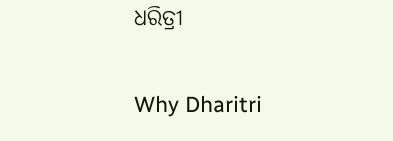ଧରିତ୍ରୀ

Why Dharitri